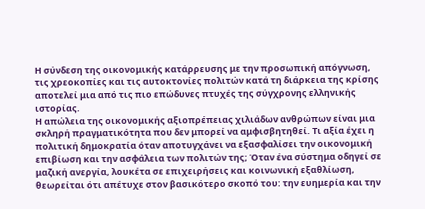Η σύνδεση της οικονομικής κατάρρευσης με την προσωπική απόγνωση, τις χρεοκοπίες και τις αυτοκτονίες πολιτών κατά τη διάρκεια της κρίσης αποτελεί μια από τις πιο επώδυνες πτυχές της σύγχρονης ελληνικής ιστορίας.
Η απώλεια της οικονομικής αξιοπρέπειας χιλιάδων ανθρώπων είναι μια σκληρή πραγματικότητα που δεν μπορεί να αμφισβητηθεί. Τι αξία έχει η πολιτική δημοκρατία όταν αποτυγχάνει να εξασφαλίσει την οικονομική επιβίωση και την ασφάλεια των πολιτών της; Όταν ένα σύστημα οδηγεί σε μαζική ανεργία, λουκέτα σε επιχειρήσεις και κοινωνική εξαθλίωση, θεωρείται ότι απέτυχε στον βασικότερο σκοπό του: την ευημερία και την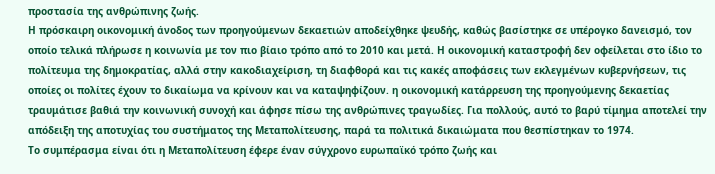προστασία της ανθρώπινης ζωής.
Η πρόσκαιρη οικονομική άνοδος των προηγούμενων δεκαετιών αποδείχθηκε ψευδής, καθώς βασίστηκε σε υπέρογκο δανεισμό, τον οποίο τελικά πλήρωσε η κοινωνία με τον πιο βίαιο τρόπο από το 2010 και μετά. Η οικονομική καταστροφή δεν οφείλεται στο ίδιο το πολίτευμα της δημοκρατίας, αλλά στην κακοδιαχείριση, τη διαφθορά και τις κακές αποφάσεις των εκλεγμένων κυβερνήσεων, τις οποίες οι πολίτες έχουν το δικαίωμα να κρίνουν και να καταψηφίζουν. η οικονομική κατάρρευση της προηγούμενης δεκαετίας τραυμάτισε βαθιά την κοινωνική συνοχή και άφησε πίσω της ανθρώπινες τραγωδίες. Για πολλούς, αυτό το βαρύ τίμημα αποτελεί την απόδειξη της αποτυχίας του συστήματος της Μεταπολίτευσης, παρά τα πολιτικά δικαιώματα που θεσπίστηκαν το 1974.
Το συμπέρασμα είναι ότι η Μεταπολίτευση έφερε έναν σύγχρονο ευρωπαϊκό τρόπο ζωής και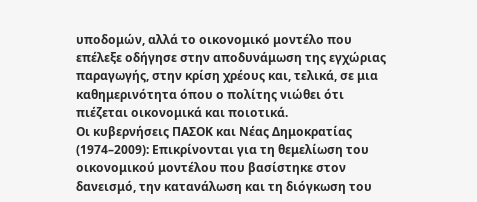υποδομών, αλλά το οικονομικό μοντέλο που επέλεξε οδήγησε στην αποδυνάμωση της εγχώριας παραγωγής, στην κρίση χρέους και, τελικά, σε μια καθημερινότητα όπου ο πολίτης νιώθει ότι πιέζεται οικονομικά και ποιοτικά.
Οι κυβερνήσεις ΠΑΣΟΚ και Νέας Δημοκρατίας (1974–2009): Επικρίνονται για τη θεμελίωση του οικονομικού μοντέλου που βασίστηκε στον δανεισμό, την κατανάλωση και τη διόγκωση του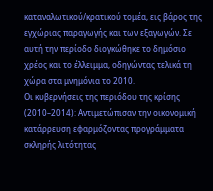καταναλωτικού/κρατικού τομέα, εις βάρος της εγχώριας παραγωγής και των εξαγωγών. Σε αυτή την περίοδο διογκώθηκε το δημόσιο χρέος και το έλλειμμα, οδηγώντας τελικά τη χώρα στα μνημόνια το 2010.
Οι κυβερνήσεις της περιόδου της κρίσης (2010–2014): Αντιμετώπισαν την οικονομική κατάρρευση εφαρμόζοντας προγράμματα σκληρής λιτότητας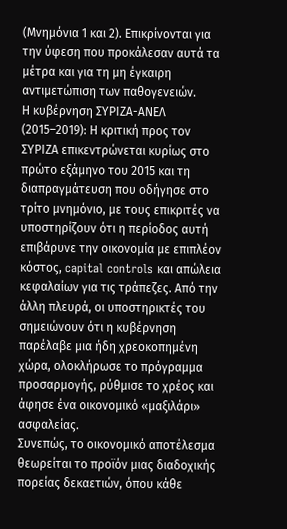(Μνημόνια 1 και 2). Επικρίνονται για την ύφεση που προκάλεσαν αυτά τα μέτρα και για τη μη έγκαιρη αντιμετώπιση των παθογενειών.
Η κυβέρνηση ΣΥΡΙΖΑ-ΑΝΕΛ (2015–2019): Η κριτική προς τον ΣΥΡΙΖΑ επικεντρώνεται κυρίως στο πρώτο εξάμηνο του 2015 και τη διαπραγμάτευση που οδήγησε στο τρίτο μνημόνιο, με τους επικριτές να υποστηρίζουν ότι η περίοδος αυτή επιβάρυνε την οικονομία με επιπλέον κόστος, capital controls και απώλεια κεφαλαίων για τις τράπεζες. Από την άλλη πλευρά, οι υποστηρικτές του σημειώνουν ότι η κυβέρνηση παρέλαβε μια ήδη χρεοκοπημένη χώρα, ολοκλήρωσε το πρόγραμμα προσαρμογής, ρύθμισε το χρέος και άφησε ένα οικονομικό «μαξιλάρι» ασφαλείας.
Συνεπώς, το οικονομικό αποτέλεσμα θεωρείται το προϊόν μιας διαδοχικής πορείας δεκαετιών, όπου κάθε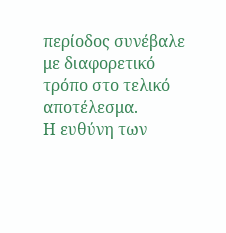περίοδος συνέβαλε με διαφορετικό τρόπο στο τελικό αποτέλεσμα.
Η ευθύνη των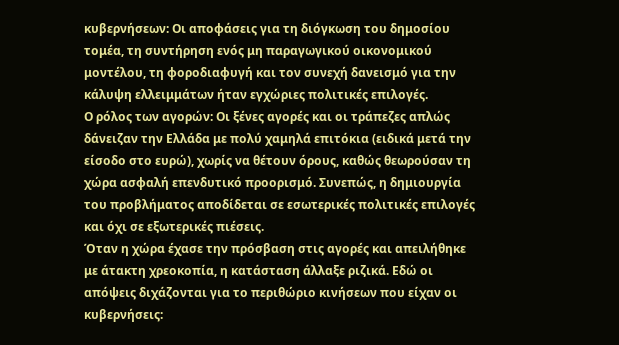κυβερνήσεων: Οι αποφάσεις για τη διόγκωση του δημοσίου τομέα, τη συντήρηση ενός μη παραγωγικού οικονομικού μοντέλου, τη φοροδιαφυγή και τον συνεχή δανεισμό για την κάλυψη ελλειμμάτων ήταν εγχώριες πολιτικές επιλογές.
Ο ρόλος των αγορών: Οι ξένες αγορές και οι τράπεζες απλώς δάνειζαν την Ελλάδα με πολύ χαμηλά επιτόκια (ειδικά μετά την είσοδο στο ευρώ), χωρίς να θέτουν όρους, καθώς θεωρούσαν τη χώρα ασφαλή επενδυτικό προορισμό. Συνεπώς, η δημιουργία του προβλήματος αποδίδεται σε εσωτερικές πολιτικές επιλογές και όχι σε εξωτερικές πιέσεις.
Όταν η χώρα έχασε την πρόσβαση στις αγορές και απειλήθηκε με άτακτη χρεοκοπία, η κατάσταση άλλαξε ριζικά. Εδώ οι απόψεις διχάζονται για το περιθώριο κινήσεων που είχαν οι κυβερνήσεις: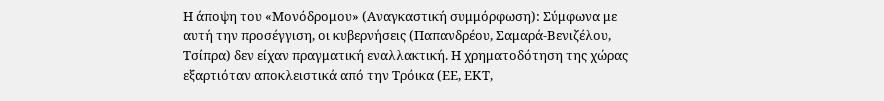Η άποψη του «Μονόδρομου» (Αναγκαστική συμμόρφωση): Σύμφωνα με αυτή την προσέγγιση, οι κυβερνήσεις (Παπανδρέου, Σαμαρά-Βενιζέλου, Τσίπρα) δεν είχαν πραγματική εναλλακτική. Η χρηματοδότηση της χώρας εξαρτιόταν αποκλειστικά από την Τρόικα (ΕΕ, ΕΚΤ,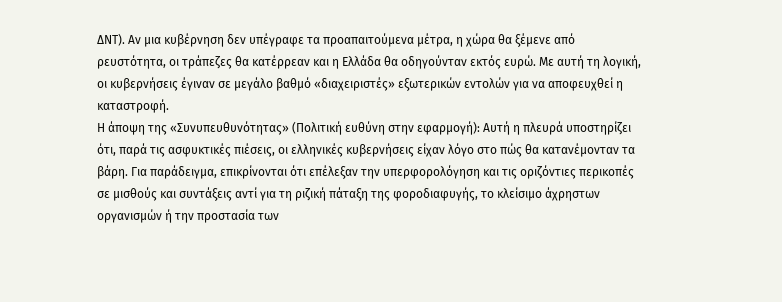ΔΝΤ). Αν μια κυβέρνηση δεν υπέγραφε τα προαπαιτούμενα μέτρα, η χώρα θα ξέμενε από ρευστότητα, οι τράπεζες θα κατέρρεαν και η Ελλάδα θα οδηγούνταν εκτός ευρώ. Με αυτή τη λογική, οι κυβερνήσεις έγιναν σε μεγάλο βαθμό «διαχειριστές» εξωτερικών εντολών για να αποφευχθεί η καταστροφή.
Η άποψη της «Συνυπευθυνότητας» (Πολιτική ευθύνη στην εφαρμογή): Αυτή η πλευρά υποστηρίζει ότι, παρά τις ασφυκτικές πιέσεις, οι ελληνικές κυβερνήσεις είχαν λόγο στο πώς θα κατανέμονταν τα βάρη. Για παράδειγμα, επικρίνονται ότι επέλεξαν την υπερφορολόγηση και τις οριζόντιες περικοπές σε μισθούς και συντάξεις αντί για τη ριζική πάταξη της φοροδιαφυγής, το κλείσιμο άχρηστων οργανισμών ή την προστασία των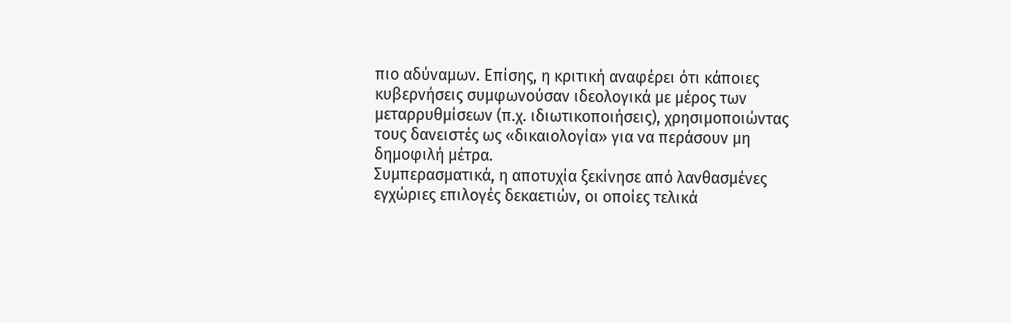πιο αδύναμων. Επίσης, η κριτική αναφέρει ότι κάποιες κυβερνήσεις συμφωνούσαν ιδεολογικά με μέρος των μεταρρυθμίσεων (π.χ. ιδιωτικοποιήσεις), χρησιμοποιώντας τους δανειστές ως «δικαιολογία» για να περάσουν μη δημοφιλή μέτρα.
Συμπερασματικά, η αποτυχία ξεκίνησε από λανθασμένες εγχώριες επιλογές δεκαετιών, οι οποίες τελικά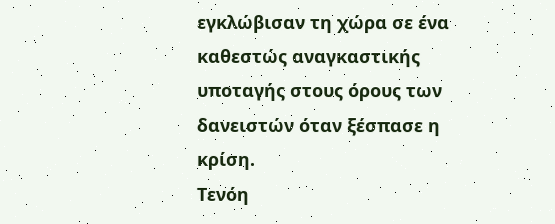εγκλώβισαν τη χώρα σε ένα καθεστώς αναγκαστικής υποταγής στους όρους των δανειστών όταν ξέσπασε η κρίση.
Τενόη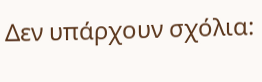Δεν υπάρχουν σχόλια: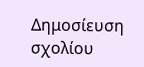Δημοσίευση σχολίου